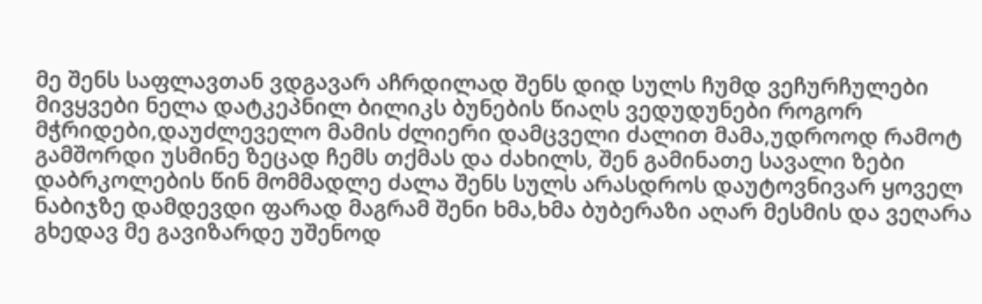მე შენს საფლავთან ვდგავარ აჩრდილად შენს დიდ სულს ჩუმდ ვეჩურჩულები მივყვები ნელა დატკეპნილ ბილიკს ბუნების წიაღს ვედუდუნები როგორ მჭრიდები,დაუძლეველო მამის ძლიერი დამცველი ძალით მამა,უდროოდ რამოტ გამშორდი უსმინე ზეცად ჩემს თქმას და ძახილს, შენ გამინათე სავალი ზები დაბრკოლების წინ მომმადლე ძალა შენს სულს არასდროს დაუტოვნივარ ყოველ ნაბიჯზე დამდევდი ფარად მაგრამ შენი ხმა,ხმა ბუბერაზი აღარ მესმის და ვეღარა გხედავ მე გავიზარდე უშენოდ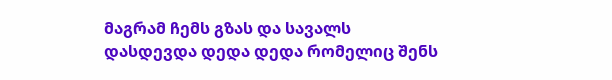მაგრამ ჩემს გზას და სავალს დასდევდა დედა დედა რომელიც შენს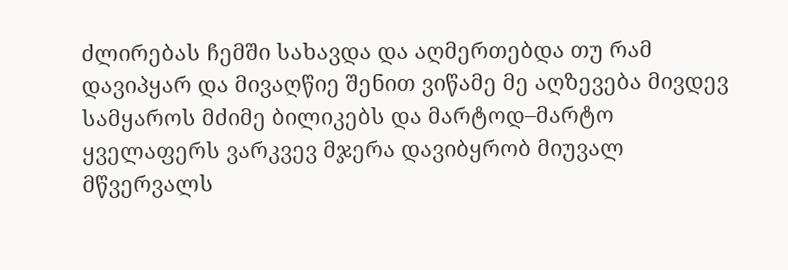ძლირებას ჩემში სახავდა და აღმერთებდა თუ რამ დავიპყარ და მივაღწიე შენით ვიწამე მე აღზევება მივდევ სამყაროს მძიმე ბილიკებს და მარტოდ–მარტო ყველაფერს ვარკვევ მჯერა დავიბყრობ მიუვალ მწვერვალს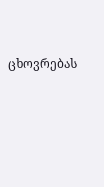ცხოვრებას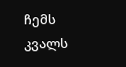ჩემს კვალს